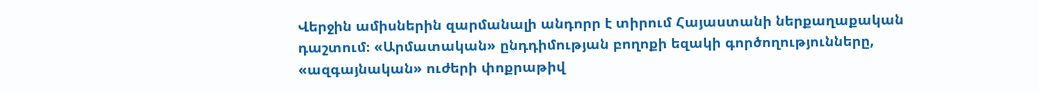Վերջին ամիսներին զարմանալի անդորր է տիրում Հայաստանի ներքաղաքական դաշտում։ «Արմատական» ընդդիմության բողոքի եզակի գործողությունները, «ազգայնական» ուժերի փոքրաթիվ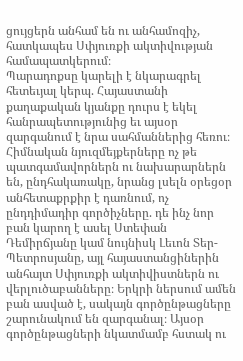ցույցերն անհամ են ու անհամոզիչ, հատկապես Սփյուռքի ակտիվության համապատկերում։
Պարադոքսը կարելի է նկարագրել հետեւյալ կերպ. Հայաստանի քաղաքական կյանքը դուրս է եկել հանրապետությունից եւ այսօր զարգանում է նրա սահմաններից հեռու։ Հիմնական նյուզմեյքերները ոչ թե պատգամավորներն ու նախարարներն են, ընդհակառակը, նրանց լսելն օրեցօր անհետաքրքիր է դառնում, ոչ ընդդիմադիր գործիչները. դե ինչ նոր բան կարող է ասել Ստեփան Դեմիրճյանը կամ նույնիսկ Լեւոն Տեր-Պետրոսյանը, այլ հայաստանցիներին անհայտ Սփյուռքի ակտիվիստներն ու վերլուծաբանները։ Երկրի ներսում ամեն բան ասված է, սակայն գործընթացները շարունակում են զարգանալ։ Այսօր գործընթացների նկատմամբ հստակ ու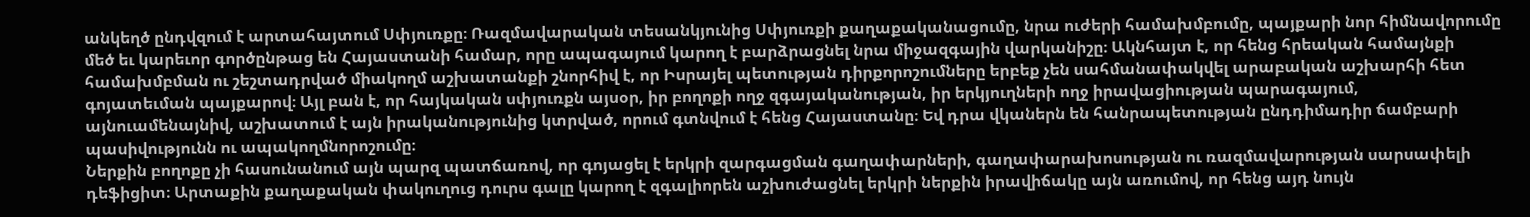անկեղծ ընդվզում է արտահայտում Սփյուռքը։ Ռազմավարական տեսանկյունից Սփյուռքի քաղաքականացումը, նրա ուժերի համախմբումը, պայքարի նոր հիմնավորումը մեծ եւ կարեւոր գործընթաց են Հայաստանի համար, որը ապագայում կարող է բարձրացնել նրա միջազգային վարկանիշը։ Ակնհայտ է, որ հենց հրեական համայնքի համախմբման ու շեշտադրված միակողմ աշխատանքի շնորհիվ է, որ Իսրայել պետության դիրքորոշումները երբեք չեն սահմանափակվել արաբական աշխարհի հետ գոյատեւման պայքարով։ Այլ բան է, որ հայկական սփյուռքն այսօր, իր բողոքի ողջ զգայականության, իր երկյուղների ողջ իրավացիության պարագայում, այնուամենայնիվ, աշխատում է այն իրականությունից կտրված, որում գտնվում է հենց Հայաստանը։ Եվ դրա վկաներն են հանրապետության ընդդիմադիր ճամբարի պասիվությունն ու ապակողմնորոշումը։
Ներքին բողոքը չի հասունանում այն պարզ պատճառով, որ գոյացել է երկրի զարգացման գաղափարների, գաղափարախոսության ու ռազմավարության սարսափելի դեֆիցիտ։ Արտաքին քաղաքական փակուղուց դուրս գալը կարող է զգալիորեն աշխուժացնել երկրի ներքին իրավիճակը այն առումով, որ հենց այդ նույն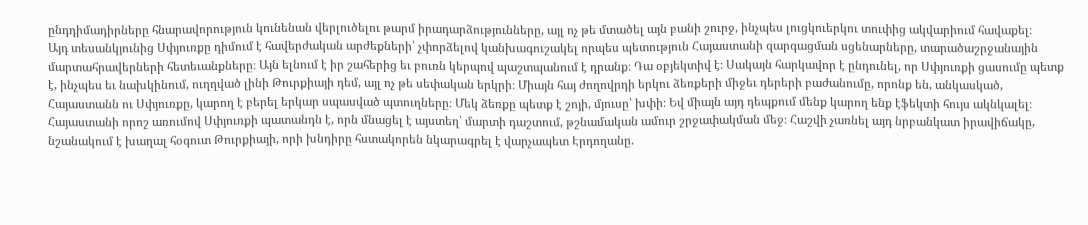ընդդիմադիրները հնարավորություն կունենան վերլուծելու թարմ իրադարձությունները, այլ ոչ թե մտածել այն բանի շուրջ, ինչպես լուցկուերկու տուփից ակվարիում հավաքել։
Այդ տեսանկյունից Սփյուռքը դիմում է հավերժական արժեքների՝ չփորձելով կանխագուշակել որպես պետություն Հայաստանի զարգացման սցենարները, տարածաշրջանային մարտահրավերների հետեւանքները։ Այն ելնում է իր շահերից եւ բուռն կերպով պաշտպանում է դրանք։ Դա օբյեկտիվ է։ Սակայն հարկավոր է ընդունել, որ Սփյուռքի ցասումը պետք է, ինչպես եւ նախկինում, ուղղված լինի Թուրքիայի դեմ, այլ ոչ թե սեփական երկրի։ Միայն հայ ժողովրդի երկու ձեռքերի միջեւ դերերի բաժանումը, որոնք են, անկասկած, Հայաստանն ու Սփյուռքը, կարող է բերել երկար սպասված պտուղները։ Մեկ ձեռքը պետք է շոյի, մյուսը՝ խփի։ Եվ միայն այդ դեպքում մենք կարող ենք էֆեկտի հույս ակնկալել։ Հայաստանի որոշ առումով Սփյուռքի պատանդն է, որն մնացել է այստեղ՝ մարտի դաշտում, թշնամական ամուր շրջափակման մեջ։ Հաշվի չառնել այդ նրբանկատ իրավիճակը, նշանակում է խաղալ հօգուտ Թուրքիայի, որի խնդիրը հստակորեն նկարագրել է վարչապետ Էրդողանը.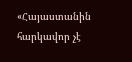«Հայաստանին հարկավոր չէ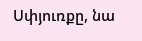Սփյուռքը, նա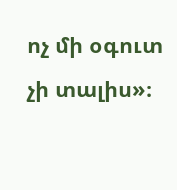ոչ մի օգուտ չի տալիս»։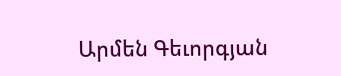Արմեն Գեւորգյան